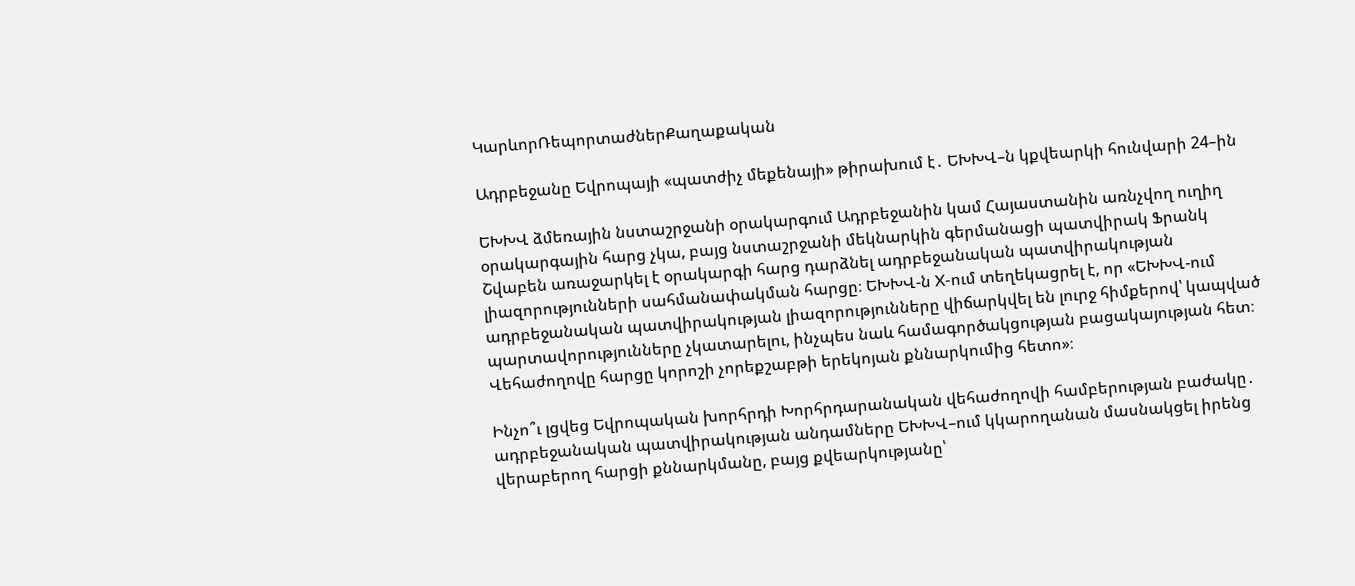ԿարևորՌեպորտաժներՔաղաքական

Ադրբեջանը Եվրոպայի «պատժիչ մեքենայի» թիրախում է․ ԵԽԽՎ–ն կքվեարկի հունվարի 24–ին

ԵԽԽՎ ձմեռային նստաշրջանի օրակարգում Ադրբեջանին կամ Հայաստանին առնչվող ուղիղ օրակարգային հարց չկա, բայց նստաշրջանի մեկնարկին գերմանացի պատվիրակ Ֆրանկ Շվաբեն առաջարկել է օրակարգի հարց դարձնել ադրբեջանական պատվիրակության լիազորությունների սահմանափակման հարցը։ ԵԽԽՎ-ն X-ում տեղեկացրել է, որ «ԵԽԽՎ-ում ադրբեջանական պատվիրակության լիազորությունները վիճարկվել են լուրջ հիմքերով՝ կապված պարտավորությունները չկատարելու, ինչպես նաև համագործակցության բացակայության հետ։ Վեհաժողովը հարցը կորոշի չորեքշաբթի երեկոյան քննարկումից հետո»։

Ինչո՞ւ լցվեց Եվրոպական խորհրդի Խորհրդարանական վեհաժողովի համբերության բաժակը․ ադրբեջանական պատվիրակության անդամները ԵԽԽՎ–ում կկարողանան մասնակցել իրենց վերաբերող հարցի քննարկմանը, բայց քվեարկությանը՝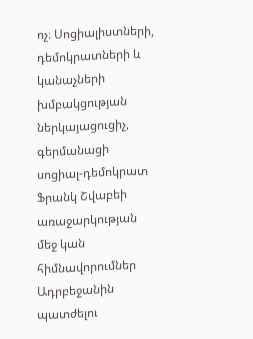ոչ։ Սոցիալիստների, դեմոկրատների և կանաչների խմբակցության ներկայացուցիչ, գերմանացի սոցիալ-դեմոկրատ Ֆրանկ Շվաբեի առաջարկության մեջ կան հիմնավորումներ Ադրբեջանին պատժելու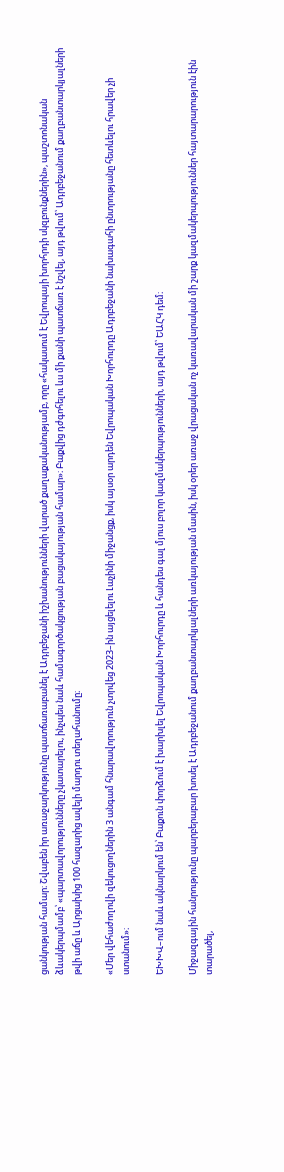ցանկության համար։ Շվաբեն իր առաջարկությունը պատճառաբանել է Ադրբեջանի իշխանությունների վարած քաղաքականությամբ, որը «հակասում է Եվրոպայի խորհրդի սկզբունքներին», պաշտոնական ձևակերպմամբ՝ «պարտավորությունները չկատարելու, ինչպես նաև համագործակցության բացակայության համար»։ Բաքվից դժգոհելու ևս մի քանի պատճառ է նշվել, այդ թվում՝ Ադրբեջանում քաղբանտարկյալների թվի աճը և Արցախից 100 հազարից ավելի մարդու տեղահանումը։

«Մեր վեհաժողովի զեկուցողներին 3 անգամ հնարավորություն չտրվեց 2023–ին այցելելու Լաչինի միջանցք, իսկ այսօր արդեն Եվրոպական Խորհուրդը Ադրբեջանի նախագահի ընտրությանը հետևելու հրավեր չի ստանում»։

ԵԽԽՎ–ում նաև ակնարկում են՝ Բաքուն փորձում է խարխլել Եվրոպական Խորհուրդը և հանդես գալ մյուս բոլոր կազմակերպությունների, այդ թվում՝ ԵԱՀԿ դեմ։

Միջազգային հանրությունը պարբերաբար խոսել է Ադրբեջանում քաղբանտարկյալների առկայության մասին, իսկ օրեր առաջ վրացական ոչ կառավարական մի շարք կազմակերպություններ հայտարարություն էին տարածել,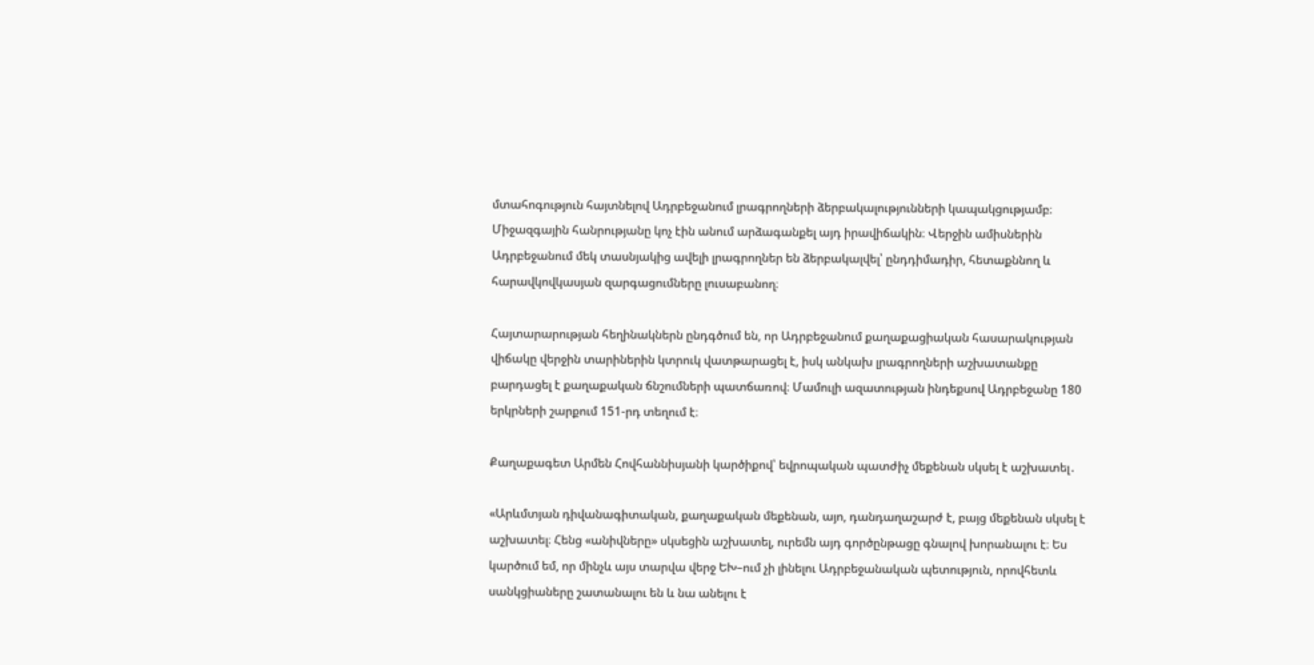մտահոգություն հայտնելով Ադրբեջանում լրագրողների ձերբակալությունների կապակցությամբ։ Միջազգային հանրությանը կոչ էին անում արձագանքել այդ իրավիճակին։ Վերջին ամիսներին Ադրբեջանում մեկ տասնյակից ավելի լրագրողներ են ձերբակալվել՝ ընդդիմադիր, հետաքննող և հարավկովկասյան զարգացումները լուսաբանող։

Հայտարարության հեղինակներն ընդգծում են, որ Ադրբեջանում քաղաքացիական հասարակության վիճակը վերջին տարիներին կտրուկ վատթարացել է, իսկ անկախ լրագրողների աշխատանքը բարդացել է քաղաքական ճնշումների պատճառով։ Մամուլի ազատության ինդեքսով Ադրբեջանը 180 երկրների շարքում 151-րդ տեղում է։

Քաղաքագետ Արմեն Հովհաննիսյանի կարծիքով՝ եվրոպական պատժիչ մեքենան սկսել է աշխատել․

«Արևմտյան դիվանագիտական, քաղաքական մեքենան, այո, դանդաղաշարժ է, բայց մեքենան սկսել է աշխատել։ Հենց «անիվները» սկսեցին աշխատել, ուրեմն այդ գործընթացը գնալով խորանալու է։ Ես կարծում եմ, որ մինչև այս տարվա վերջ ԵԽ–ում չի լինելու Ադրբեջանական պետություն, որովհետև սանկցիաները շատանալու են և նա անելու է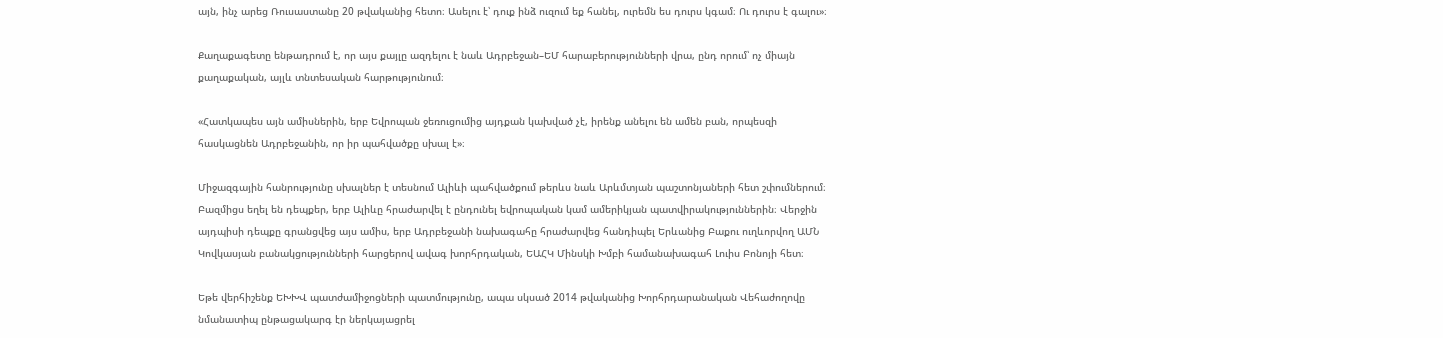այն, ինչ արեց Ռուսաստանը 20 թվականից հետո։ Ասելու է՝ դուք ինձ ուզում եք հանել, ուրեմն ես դուրս կգամ։ Ու դուրս է գալու»։

Քաղաքագետը ենթադրում է, որ այս քայլը ազդելու է նաև Ադրբեջան–ԵՄ հարաբերությունների վրա, ընդ որում՝ ոչ միայն քաղաքական, այլև տնտեսական հարթությունում։

«Հատկապես այն ամիսներին, երբ Եվրոպան ջեռուցումից այդքան կախված չէ, իրենք անելու են ամեն բան, որպեսզի հասկացնեն Ադրբեջանին, որ իր պահվածքը սխալ է»։

Միջազգային հանրությունը սխալներ է տեսնում Ալիևի պահվածքում թերևս նաև Արևմտյան պաշտոնյաների հետ շփումներում։ Բազմիցս եղել են դեպքեր, երբ Ալիևը հրաժարվել է ընդունել եվրոպական կամ ամերիկյան պատվիրակություններին։ Վերջին այդպիսի դեպքը գրանցվեց այս ամիս, երբ Ադրբեջանի նախագահը հրաժարվեց հանդիպել Երևանից Բաքու ուղևորվող ԱՄՆ Կովկասյան բանակցությունների հարցերով ավագ խորհրդական, ԵԱՀԿ Մինսկի Խմբի համանախագահ Լուիս Բոնոյի հետ։

Եթե վերհիշենք ԵԽԽՎ պատժամիջոցների պատմությունը, ապա սկսած 2014 թվականից Խորհրդարանական Վեհաժողովը նմանատիպ ընթացակարգ էր ներկայացրել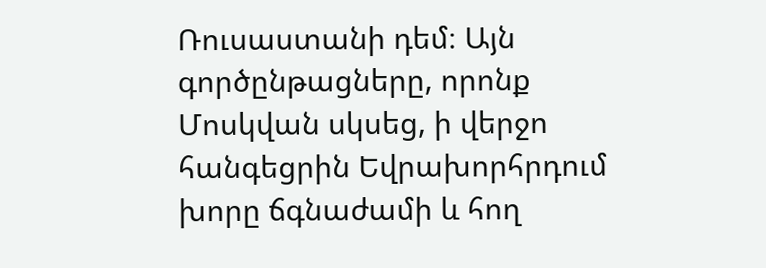Ռուսաստանի դեմ։ Այն գործընթացները, որոնք Մոսկվան սկսեց, ի վերջո հանգեցրին Եվրախորհրդում խորը ճգնաժամի և հող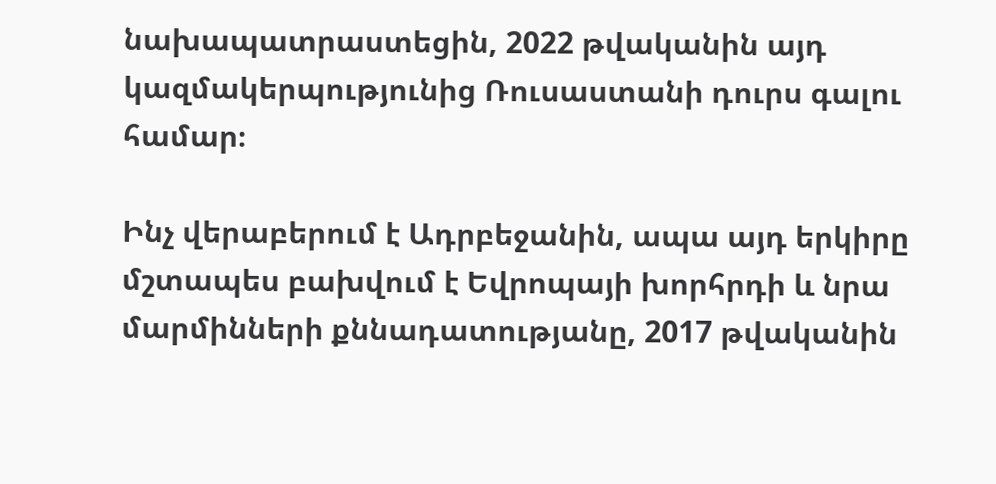նախապատրաստեցին, 2022 թվականին այդ կազմակերպությունից Ռուսաստանի դուրս գալու համար։

Ինչ վերաբերում է Ադրբեջանին, ապա այդ երկիրը մշտապես բախվում է Եվրոպայի խորհրդի և նրա մարմինների քննադատությանը, 2017 թվականին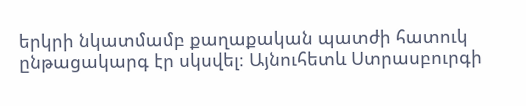երկրի նկատմամբ քաղաքական պատժի հատուկ ընթացակարգ էր սկսվել։ Այնուհետև Ստրասբուրգի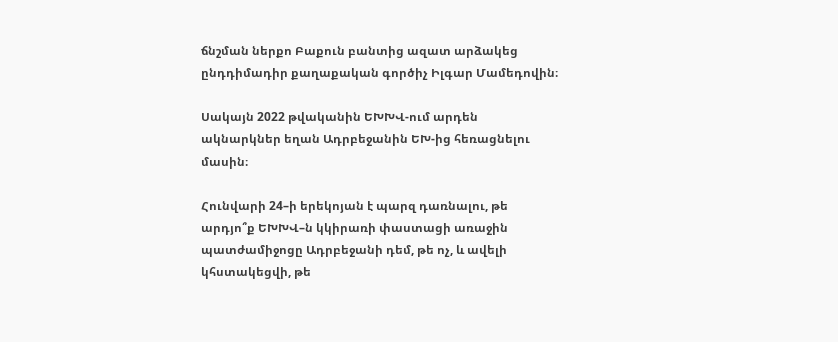ճնշման ներքո Բաքուն բանտից ազատ արձակեց ընդդիմադիր քաղաքական գործիչ Իլգար Մամեդովին։

Սակայն 2022 թվականին ԵԽԽՎ-ում արդեն ակնարկներ եղան Ադրբեջանին ԵԽ-ից հեռացնելու մասին։

Հունվարի 24–ի երեկոյան է պարզ դառնալու, թե արդյո՞ք ԵԽԽՎ–ն կկիրառի փաստացի առաջին պատժամիջոցը Ադրբեջանի դեմ, թե ոչ, և ավելի կհստակեցվի, թե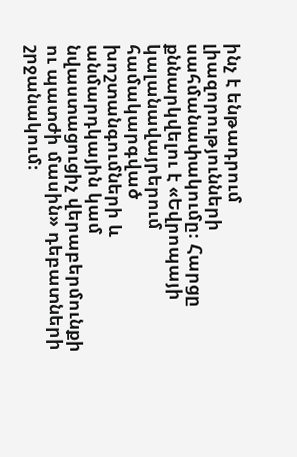ինչ է ենթադրում լիազորությունների սահմանափակումը։ Հարցը քննարկվելու է «Եվրոպայի կալանավայրերում համակարգված խոշտանգումների և անմարդկային կամ նվաստացուցիչ վերաբերմունքի ու պատժի մասին» դեբատների շրջանակում։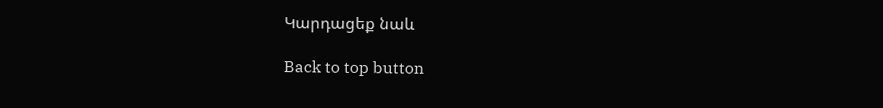Կարդացեք նաև

Back to top button